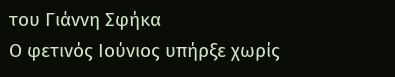του Γιάννη Σφήκα
Ο φετινός Ιούνιος υπήρξε χωρίς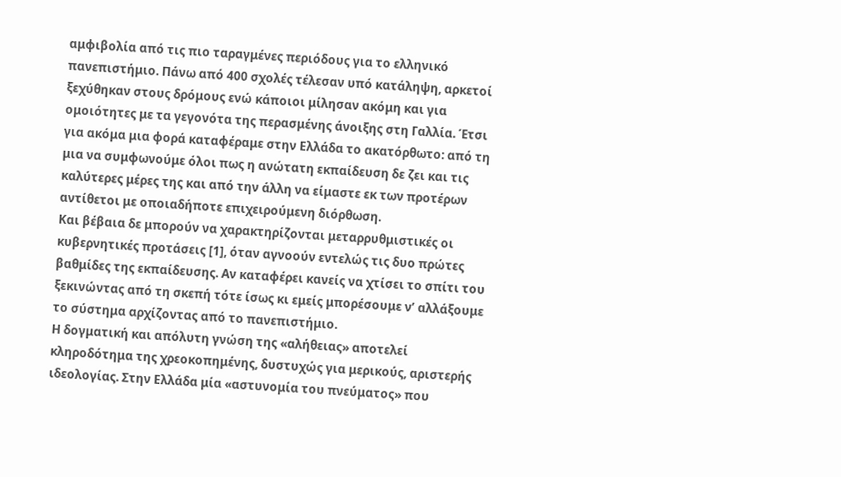αμφιβολία από τις πιο ταραγμένες περιόδους για το ελληνικό πανεπιστήμιο. Πάνω από 400 σχολές τέλεσαν υπό κατάληψη, αρκετοί ξεχύθηκαν στους δρόμους ενώ κάποιοι μίλησαν ακόμη και για ομοιότητες με τα γεγονότα της περασμένης άνοιξης στη Γαλλία. Έτσι για ακόμα μια φορά καταφέραμε στην Ελλάδα το ακατόρθωτο: από τη μια να συμφωνούμε όλοι πως η ανώτατη εκπαίδευση δε ζει και τις καλύτερες μέρες της και από την άλλη να είμαστε εκ των προτέρων αντίθετοι με οποιαδήποτε επιχειρούμενη διόρθωση.
Και βέβαια δε μπορούν να χαρακτηρίζονται μεταρρυθμιστικές οι κυβερνητικές προτάσεις [1], όταν αγνοούν εντελώς τις δυο πρώτες βαθμίδες της εκπαίδευσης. Αν καταφέρει κανείς να χτίσει το σπίτι του ξεκινώντας από τη σκεπή τότε ίσως κι εμείς μπορέσουμε ν’ αλλάξουμε το σύστημα αρχίζοντας από το πανεπιστήμιο.
Η δογματική και απόλυτη γνώση της «αλήθειας» αποτελεί κληροδότημα της χρεοκοπημένης, δυστυχώς για μερικούς, αριστερής ιδεολογίας. Στην Ελλάδα μία «αστυνομία του πνεύματος» που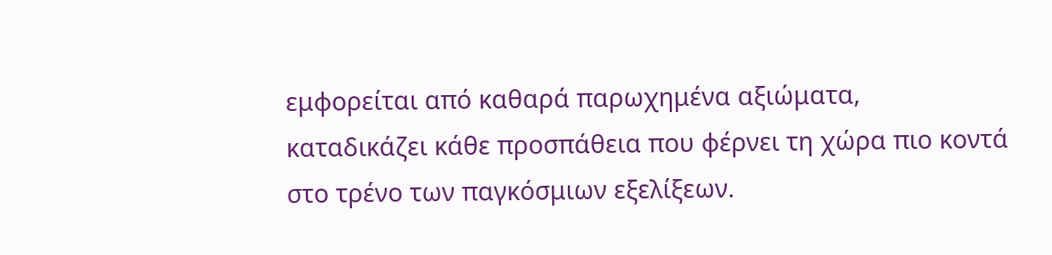εμφορείται από καθαρά παρωχημένα αξιώματα, καταδικάζει κάθε προσπάθεια που φέρνει τη χώρα πιο κοντά στο τρένο των παγκόσμιων εξελίξεων.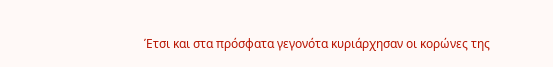Έτσι και στα πρόσφατα γεγονότα κυριάρχησαν οι κορώνες της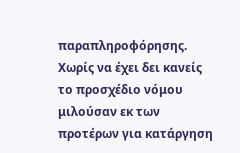παραπληροφόρησης. Χωρίς να έχει δει κανείς το προσχέδιο νόμου μιλούσαν εκ των προτέρων για κατάργηση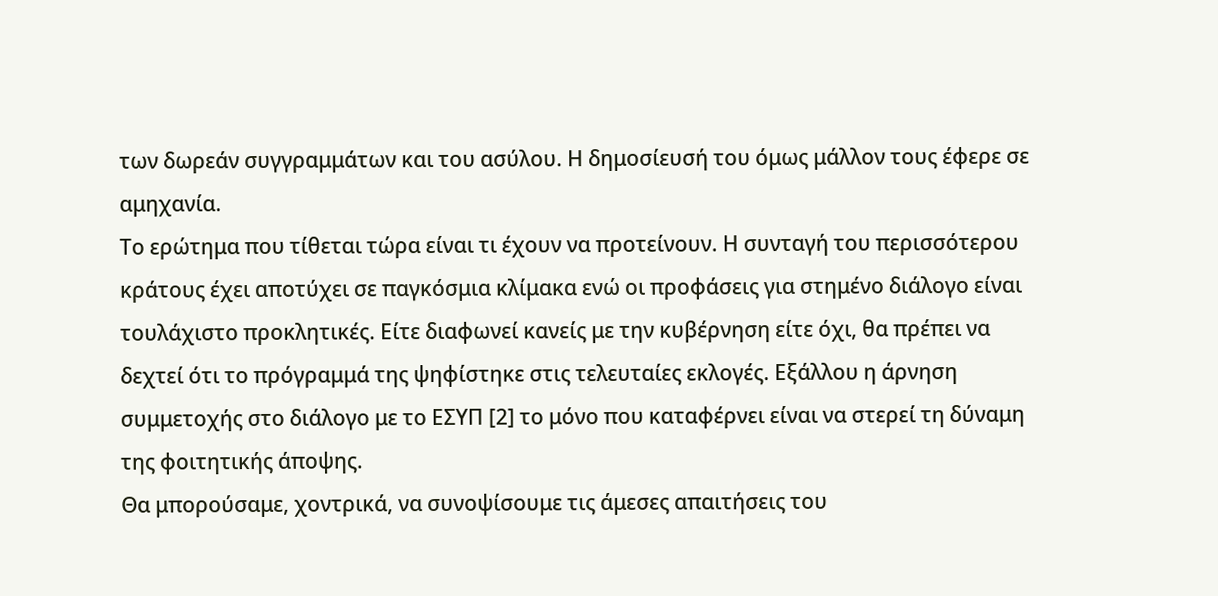των δωρεάν συγγραμμάτων και του ασύλου. Η δημοσίευσή του όμως μάλλον τους έφερε σε αμηχανία.
Το ερώτημα που τίθεται τώρα είναι τι έχουν να προτείνουν. Η συνταγή του περισσότερου κράτους έχει αποτύχει σε παγκόσμια κλίμακα ενώ οι προφάσεις για στημένο διάλογο είναι τουλάχιστο προκλητικές. Είτε διαφωνεί κανείς με την κυβέρνηση είτε όχι, θα πρέπει να δεχτεί ότι το πρόγραμμά της ψηφίστηκε στις τελευταίες εκλογές. Εξάλλου η άρνηση συμμετοχής στο διάλογο με το ΕΣΥΠ [2] το μόνο που καταφέρνει είναι να στερεί τη δύναμη της φοιτητικής άποψης.
Θα μπορούσαμε, χοντρικά, να συνοψίσουμε τις άμεσες απαιτήσεις του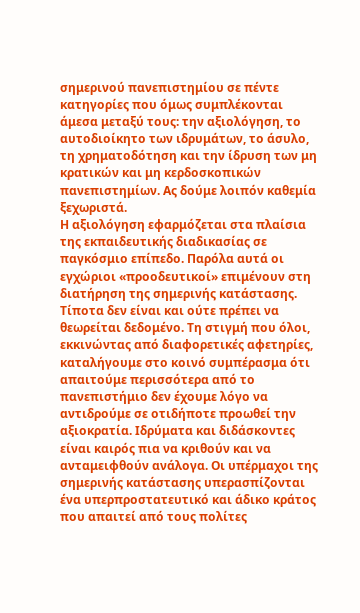σημερινού πανεπιστημίου σε πέντε κατηγορίες που όμως συμπλέκονται άμεσα μεταξύ τους: την αξιολόγηση, το αυτοδιοίκητο των ιδρυμάτων, το άσυλο, τη χρηματοδότηση και την ίδρυση των μη κρατικών και μη κερδοσκοπικών πανεπιστημίων. Ας δούμε λοιπόν καθεμία ξεχωριστά.
Η αξιολόγηση εφαρμόζεται στα πλαίσια της εκπαιδευτικής διαδικασίας σε παγκόσμιο επίπεδο. Παρόλα αυτά οι εγχώριοι «προοδευτικοί» επιμένουν στη διατήρηση της σημερινής κατάστασης. Τίποτα δεν είναι και ούτε πρέπει να θεωρείται δεδομένο. Τη στιγμή που όλοι, εκκινώντας από διαφορετικές αφετηρίες, καταλήγουμε στο κοινό συμπέρασμα ότι απαιτούμε περισσότερα από το πανεπιστήμιο δεν έχουμε λόγο να αντιδρούμε σε οτιδήποτε προωθεί την αξιοκρατία. Ιδρύματα και διδάσκοντες είναι καιρός πια να κριθούν και να ανταμειφθούν ανάλογα. Οι υπέρμαχοι της σημερινής κατάστασης υπερασπίζονται ένα υπερπροστατευτικό και άδικο κράτος που απαιτεί από τους πολίτες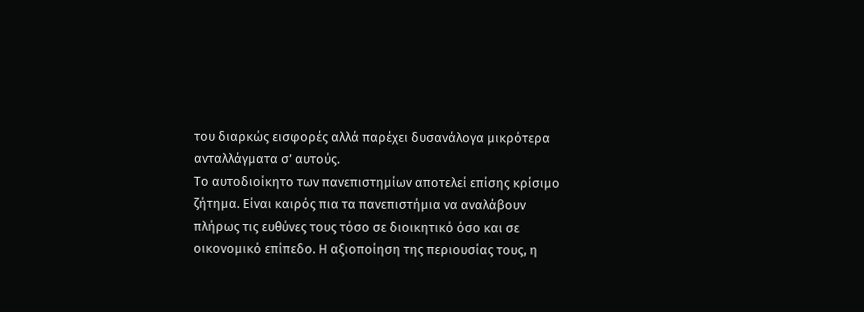του διαρκώς εισφορές αλλά παρέχει δυσανάλογα μικρότερα ανταλλάγματα σ’ αυτούς.
Το αυτοδιοίκητο των πανεπιστημίων αποτελεί επίσης κρίσιμο ζήτημα. Είναι καιρός πια τα πανεπιστήμια να αναλάβουν πλήρως τις ευθύνες τους τόσο σε διοικητικό όσο και σε οικονομικό επίπεδο. Η αξιοποίηση της περιουσίας τους, η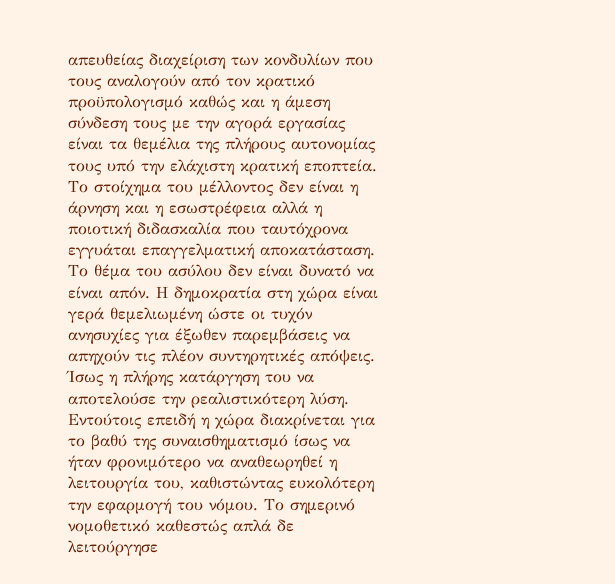απευθείας διαχείριση των κονδυλίων που τους αναλογούν από τον κρατικό προϋπολογισμό καθώς και η άμεση σύνδεση τους με την αγορά εργασίας είναι τα θεμέλια της πλήρους αυτονομίας τους υπό την ελάχιστη κρατική εποπτεία. Το στοίχημα του μέλλοντος δεν είναι η άρνηση και η εσωστρέφεια αλλά η ποιοτική διδασκαλία που ταυτόχρονα εγγυάται επαγγελματική αποκατάσταση.
Το θέμα του ασύλου δεν είναι δυνατό να είναι απόν. Η δημοκρατία στη χώρα είναι γερά θεμελιωμένη ώστε οι τυχόν ανησυχίες για έξωθεν παρεμβάσεις να απηχούν τις πλέον συντηρητικές απόψεις. Ίσως η πλήρης κατάργηση του να αποτελούσε την ρεαλιστικότερη λύση. Εντούτοις επειδή η χώρα διακρίνεται για το βαθύ της συναισθηματισμό ίσως να ήταν φρονιμότερο να αναθεωρηθεί η λειτουργία του, καθιστώντας ευκολότερη την εφαρμογή του νόμου. Το σημερινό νομοθετικό καθεστώς απλά δε λειτούργησε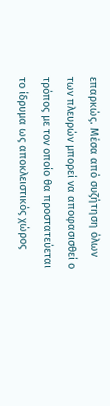επαρκώς. Μέσα από συζήτηση όλων των πλευρών μπορεί να αποφασισθεί ο τρόπος με τον οποίο θα προστατεύεται το ίδρυμα ως αποκλειστικός χώρος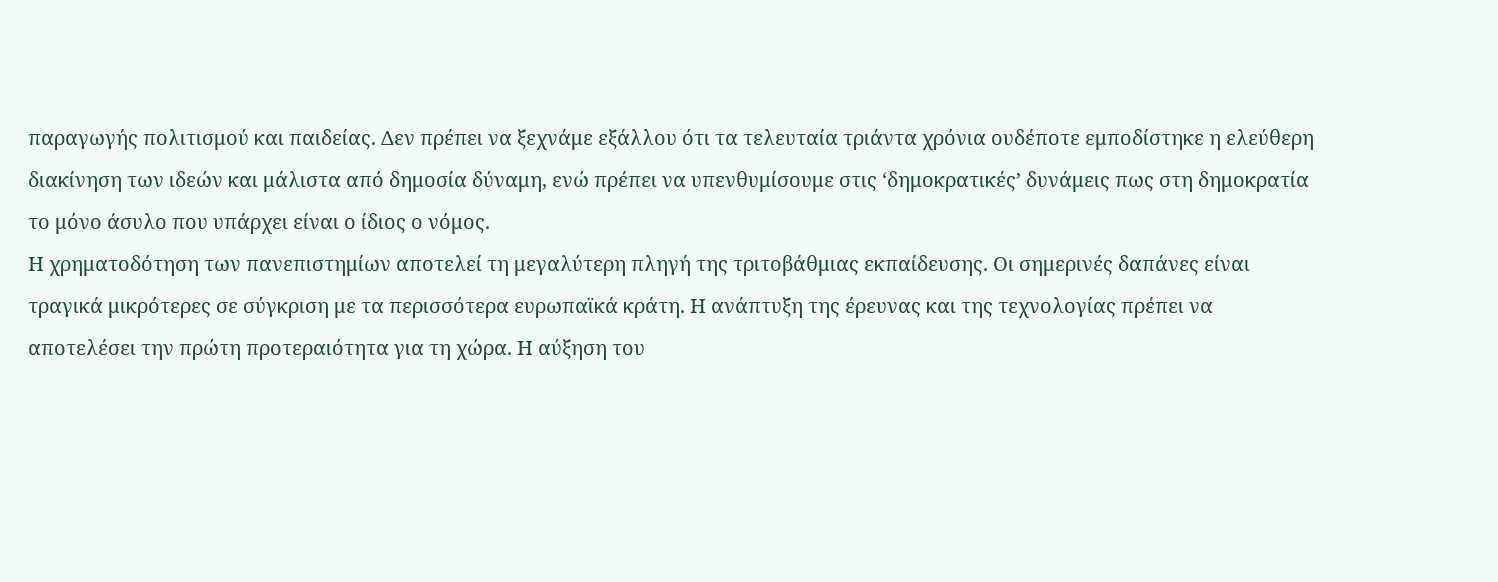παραγωγής πολιτισμού και παιδείας. Δεν πρέπει να ξεχνάμε εξάλλου ότι τα τελευταία τριάντα χρόνια ουδέποτε εμποδίστηκε η ελεύθερη διακίνηση των ιδεών και μάλιστα από δημοσία δύναμη, ενώ πρέπει να υπενθυμίσουμε στις ‘δημοκρατικές’ δυνάμεις πως στη δημοκρατία το μόνο άσυλο που υπάρχει είναι ο ίδιος ο νόμος.
Η χρηματοδότηση των πανεπιστημίων αποτελεί τη μεγαλύτερη πληγή της τριτοβάθμιας εκπαίδευσης. Οι σημερινές δαπάνες είναι τραγικά μικρότερες σε σύγκριση με τα περισσότερα ευρωπαϊκά κράτη. Η ανάπτυξη της έρευνας και της τεχνολογίας πρέπει να αποτελέσει την πρώτη προτεραιότητα για τη χώρα. Η αύξηση του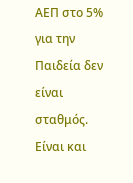ΑΕΠ στο 5% για την Παιδεία δεν είναι σταθμός. Είναι και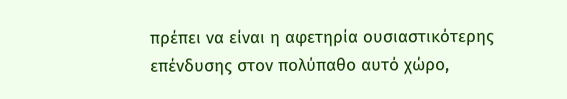πρέπει να είναι η αφετηρία ουσιαστικότερης επένδυσης στον πολύπαθο αυτό χώρο,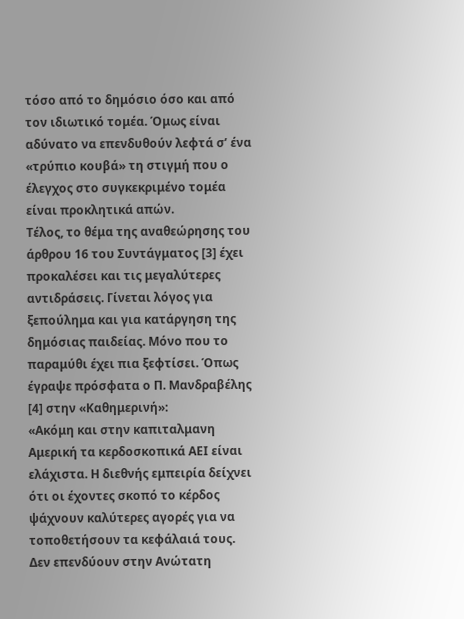τόσο από το δημόσιο όσο και από τον ιδιωτικό τομέα. Όμως είναι αδύνατο να επενδυθούν λεφτά σ’ ένα «τρύπιο κουβά» τη στιγμή που ο έλεγχος στο συγκεκριμένο τομέα είναι προκλητικά απών.
Τέλος, το θέμα της αναθεώρησης του άρθρου 16 του Συντάγματος [3] έχει προκαλέσει και τις μεγαλύτερες αντιδράσεις. Γίνεται λόγος για ξεπούλημα και για κατάργηση της δημόσιας παιδείας. Μόνο που το παραμύθι έχει πια ξεφτίσει. Όπως έγραψε πρόσφατα ο Π. Μανδραβέλης [4] στην «Καθημερινή»:
«Ακόμη και στην καπιταλμανη Αμερική τα κερδοσκοπικά ΑΕΙ είναι ελάχιστα. Η διεθνής εμπειρία δείχνει ότι οι έχοντες σκοπό το κέρδος ψάχνουν καλύτερες αγορές για να τοποθετήσουν τα κεφάλαιά τους. Δεν επενδύουν στην Ανώτατη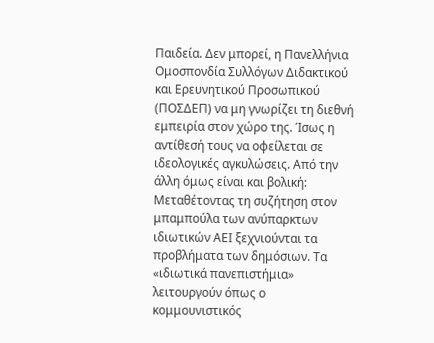Παιδεία. Δεν μπορεί, η Πανελλήνια Ομοσπονδία Συλλόγων Διδακτικού και Ερευνητικού Προσωπικού (ΠΟΣΔΕΠ) να μη γνωρίζει τη διεθνή εμπειρία στον χώρο της. Ίσως η αντίθεσή τους να οφείλεται σε ιδεολογικές αγκυλώσεις. Από την άλλη όμως είναι και βολική: Μεταθέτοντας τη συζήτηση στον μπαμπούλα των ανύπαρκτων ιδιωτικών ΑΕΙ ξεχνιούνται τα προβλήματα των δημόσιων. Τα «ιδιωτικά πανεπιστήμια» λειτουργούν όπως ο κομμουνιστικός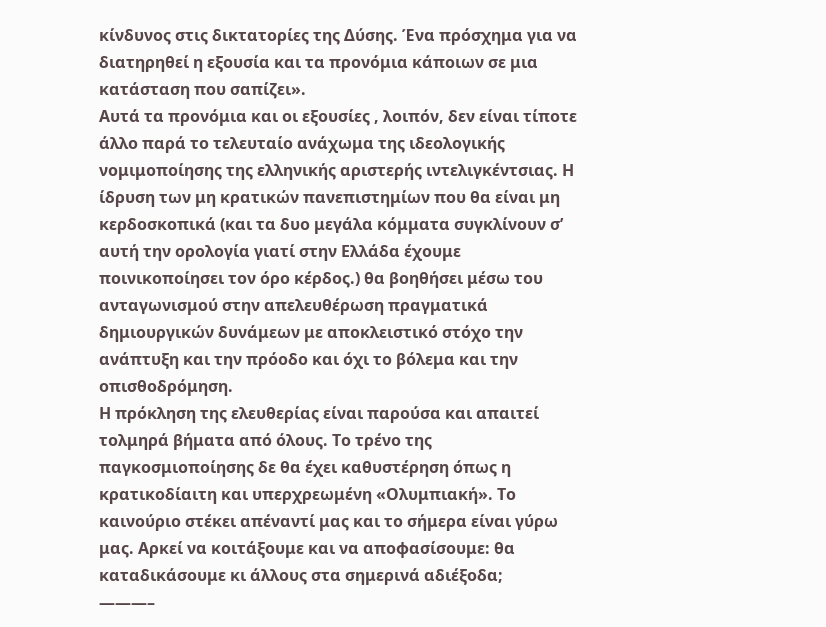κίνδυνος στις δικτατορίες της Δύσης. Ένα πρόσχημα για να διατηρηθεί η εξουσία και τα προνόμια κάποιων σε μια κατάσταση που σαπίζει».
Αυτά τα προνόμια και οι εξουσίες , λοιπόν, δεν είναι τίποτε άλλο παρά το τελευταίο ανάχωμα της ιδεολογικής νομιμοποίησης της ελληνικής αριστερής ιντελιγκέντσιας. Η ίδρυση των μη κρατικών πανεπιστημίων που θα είναι μη κερδοσκοπικά (και τα δυο μεγάλα κόμματα συγκλίνουν σ’ αυτή την ορολογία γιατί στην Ελλάδα έχουμε ποινικοποίησει τον όρο κέρδος.) θα βοηθήσει μέσω του ανταγωνισμού στην απελευθέρωση πραγματικά δημιουργικών δυνάμεων με αποκλειστικό στόχο την ανάπτυξη και την πρόοδο και όχι το βόλεμα και την οπισθοδρόμηση.
Η πρόκληση της ελευθερίας είναι παρούσα και απαιτεί τολμηρά βήματα από όλους. Το τρένο της παγκοσμιοποίησης δε θα έχει καθυστέρηση όπως η κρατικοδίαιτη και υπερχρεωμένη «Ολυμπιακή». Το καινούριο στέκει απέναντί μας και το σήμερα είναι γύρω μας. Αρκεί να κοιτάξουμε και να αποφασίσουμε: θα καταδικάσουμε κι άλλους στα σημερινά αδιέξοδα;
———–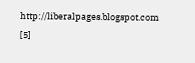http://liberalpages.blogspot.com [5]